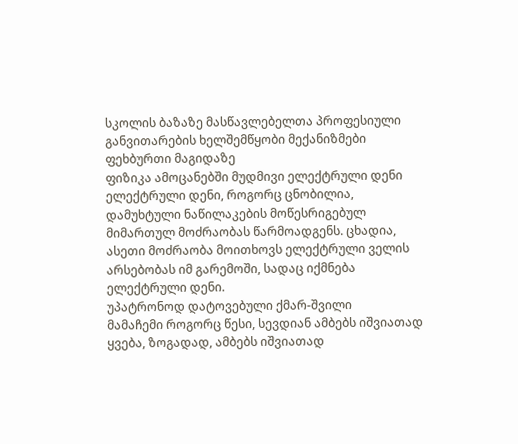სკოლის ბაზაზე მასწავლებელთა პროფესიული განვითარების ხელშემწყობი მექანიზმები
ფეხბურთი მაგიდაზე
ფიზიკა ამოცანებში მუდმივი ელექტრული დენი
ელექტრული დენი, როგორც ცნობილია, დამუხტული ნაწილაკების მოწესრიგებულ მიმართულ მოძრაობას წარმოადგენს. ცხადია, ასეთი მოძრაობა მოითხოვს ელექტრული ველის არსებობას იმ გარემოში, სადაც იქმნება ელექტრული დენი.
უპატრონოდ დატოვებული ქმარ-შვილი
მამაჩემი როგორც წესი, სევდიან ამბებს იშვიათად ყვება, ზოგადად, ამბებს იშვიათად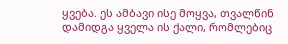ყვება. ეს ამბავი ისე მოყვა, თვალწინ დამიდგა ყველა ის ქალი, რომლებიც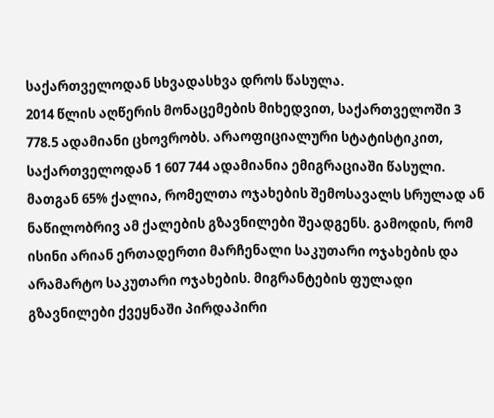საქართველოდან სხვადასხვა დროს წასულა.
2014 წლის აღწერის მონაცემების მიხედვით, საქართველოში 3 778.5 ადამიანი ცხოვრობს. არაოფიციალური სტატისტიკით, საქართველოდან 1 607 744 ადამიანია ემიგრაციაში წასული. მათგან 65% ქალია, რომელთა ოჯახების შემოსავალს სრულად ან ნაწილობრივ ამ ქალების გზავნილები შეადგენს. გამოდის, რომ ისინი არიან ერთადერთი მარჩენალი საკუთარი ოჯახების და არამარტო საკუთარი ოჯახების. მიგრანტების ფულადი გზავნილები ქვეყნაში პირდაპირი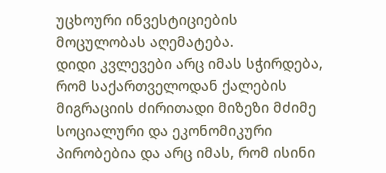უცხოური ინვესტიციების მოცულობას აღემატება.
დიდი კვლევები არც იმას სჭირდება, რომ საქართველოდან ქალების მიგრაციის ძირითადი მიზეზი მძიმე სოციალური და ეკონომიკური პირობებია და არც იმას, რომ ისინი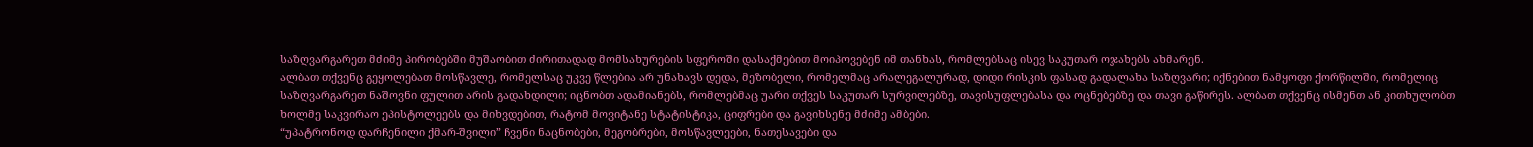საზღვარგარეთ მძიმე პირობებში მუშაობით ძირითადად მომსახურების სფეროში დასაქმებით მოიპოვებენ იმ თანხას, რომლებსაც ისევ საკუთარ ოჯახებს ახმარენ.
ალბათ თქვენც გეყოლებათ მოსწავლე, რომელსაც უკვე წლებია არ უნახავს დედა, მეზობელი, რომელმაც არალეგალურად, დიდი რისკის ფასად გადალახა საზღვარი; იქნებით ნამყოფი ქორწილში, რომელიც საზღვარგარეთ ნაშოვნი ფულით არის გადახდილი; იცნობთ ადამიანებს, რომლებმაც უარი თქვეს საკუთარ სურვილებზე, თავისუფლებასა და ოცნებებზე და თავი გაწირეს. ალბათ თქვენც ისმენთ ან კითხულობთ ხოლმე საკვირაო ეპისტოლეებს და მიხვდებით, რატომ მოვიტანე სტატისტიკა, ციფრები და გავიხსენე მძიმე ამბები.
“უპატრონოდ დარჩენილი ქმარ-შვილი” ჩვენი ნაცნობები, მეგობრები, მოსწავლეები, ნათესავები და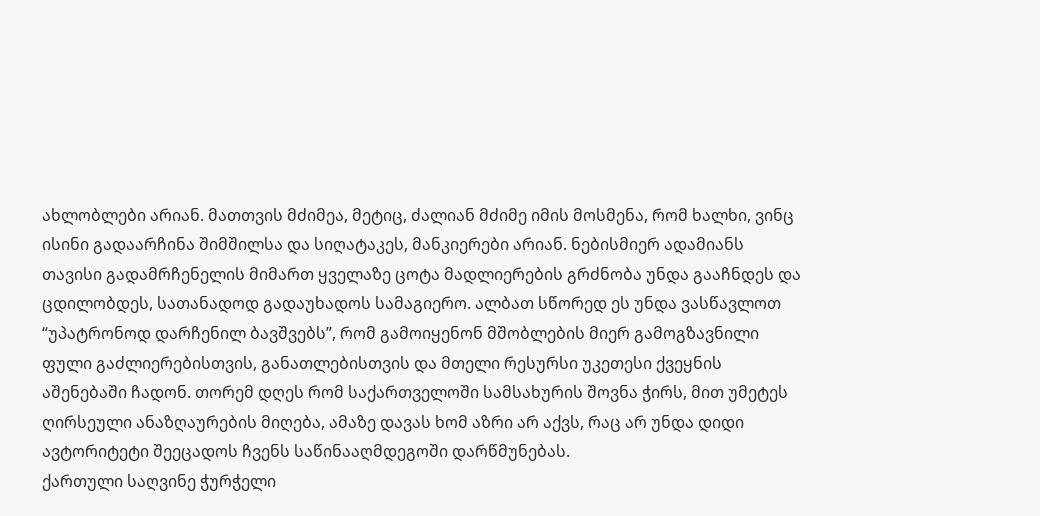ახლობლები არიან. მათთვის მძიმეა, მეტიც, ძალიან მძიმე იმის მოსმენა, რომ ხალხი, ვინც ისინი გადაარჩინა შიმშილსა და სიღატაკეს, მანკიერები არიან. ნებისმიერ ადამიანს თავისი გადამრჩენელის მიმართ ყველაზე ცოტა მადლიერების გრძნობა უნდა გააჩნდეს და ცდილობდეს, სათანადოდ გადაუხადოს სამაგიერო. ალბათ სწორედ ეს უნდა ვასწავლოთ “უპატრონოდ დარჩენილ ბავშვებს”, რომ გამოიყენონ მშობლების მიერ გამოგზავნილი ფული გაძლიერებისთვის, განათლებისთვის და მთელი რესურსი უკეთესი ქვეყნის აშენებაში ჩადონ. თორემ დღეს რომ საქართველოში სამსახურის შოვნა ჭირს, მით უმეტეს ღირსეული ანაზღაურების მიღება, ამაზე დავას ხომ აზრი არ აქვს, რაც არ უნდა დიდი ავტორიტეტი შეეცადოს ჩვენს საწინააღმდეგოში დარწმუნებას.
ქართული საღვინე ჭურჭელი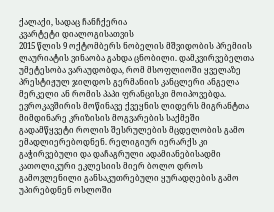ქალაქი, სადაც ჩანჩქერია
კვარტეტი დიალოგისათვის
2015 წლის 9 ოქტომბერს ნობელის მშვიდობის პრემიის ლაურიატის ვინაობა გახდა ცნობილი. დამკვირვებელთა უმეტესობა ვარაუდობდა, რომ მსოფლიოში ყველაზე პრესტიჟულ ჯილდოს გერმანიის კანცლერი ანგელა მერკელი ან რომის პაპი ფრანცისკი მოიპოვებდა. ევროკავშირის მოწინავე ქვეყნის ლიდერს მიგრანტთა მიმდინარე კრიზისის მოგვარების საქმეში გადამწყვეტი როლის შესრულების მცდელობის გამო ემადლიერებოდნენ. რელიგიურ იერარქს კი გაჭირვებული და დაჩაგრული ადამიანებისადმი კათოლიკური ეკლესიის მიერ ბოლო დროს გამოვლენილი განსაკუთრებული ყურადღების გამო უპირებდნენ ოსლოში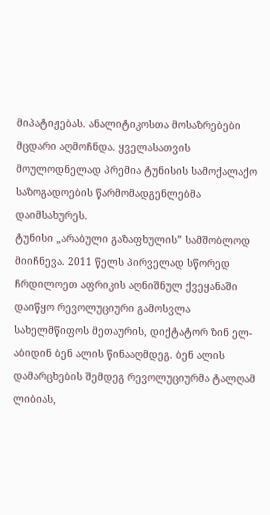მიპატიჟებას. ანალიტიკოსთა მოსაზრებები მცდარი აღმოჩნდა. ყველასათვის მოულოდნელად პრემია ტუნისის სამოქალაქო საზოგადოების წარმომადგენლებმა დაიმსახურეს.
ტუნისი „არაბული გაზაფხულის” სამშობლოდ მიიჩნევა. 2011 წელს პირველად სწორედ ჩრდილოეთ აფრიკის აღნიშნულ ქვეყანაში დაიწყო რევოლუციური გამოსვლა სახელმწიფოს მეთაურის, დიქტატორ ზინ ელ-აბიდინ ბენ ალის წინააღმდეგ. ბენ ალის დამარცხების შემდეგ რევოლუციურმა ტალღამ ლიბიას,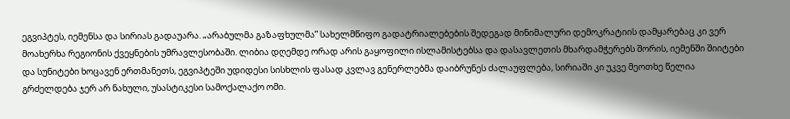ეგვიპტეს, იემენსა და სირიას გადაუარა. „არაბულმა გაზაფხულმა” სახელმწიფო გადატრიალებების შედეგად მინიმალური დემოკრატიის დამყარებაც კი ვერ მოახერხა რეგიონის ქვეყნების უმრავლესობაში. ლიბია დღემდე ორად არის გაყოფილი ისლამისტებსა და დასავლეთის მხარდამჭერებს შორის, იემენში შიიტები და სუნიტები ხოცავენ ერთმანეთს, ეგვიპტეში უდიდესი სისხლის ფასად კვლავ გენერლებმა დაიბრუნეს ძალაუფლება, სირიაში კი უკვე მეოთხე წელია გრძელდება ჯერ არ ნახული, უსასტიკესი სამოქალაქო ომი.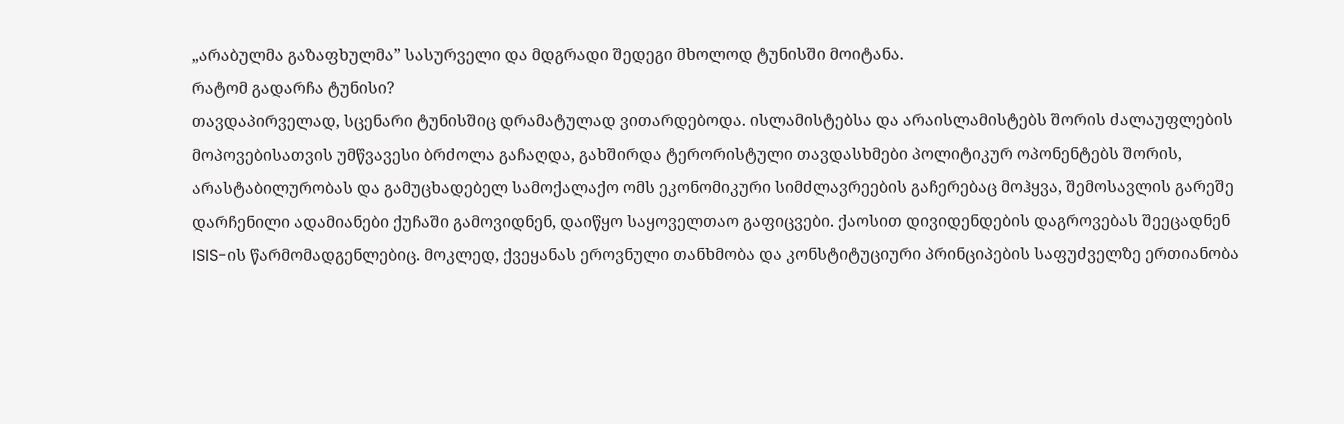„არაბულმა გაზაფხულმა” სასურველი და მდგრადი შედეგი მხოლოდ ტუნისში მოიტანა.
რატომ გადარჩა ტუნისი?
თავდაპირველად, სცენარი ტუნისშიც დრამატულად ვითარდებოდა. ისლამისტებსა და არაისლამისტებს შორის ძალაუფლების მოპოვებისათვის უმწვავესი ბრძოლა გაჩაღდა, გახშირდა ტერორისტული თავდასხმები პოლიტიკურ ოპონენტებს შორის, არასტაბილურობას და გამუცხადებელ სამოქალაქო ომს ეკონომიკური სიმძლავრეების გაჩერებაც მოჰყვა, შემოსავლის გარეშე დარჩენილი ადამიანები ქუჩაში გამოვიდნენ, დაიწყო საყოველთაო გაფიცვები. ქაოსით დივიდენდების დაგროვებას შეეცადნენ ISIS-ის წარმომადგენლებიც. მოკლედ, ქვეყანას ეროვნული თანხმობა და კონსტიტუციური პრინციპების საფუძველზე ერთიანობა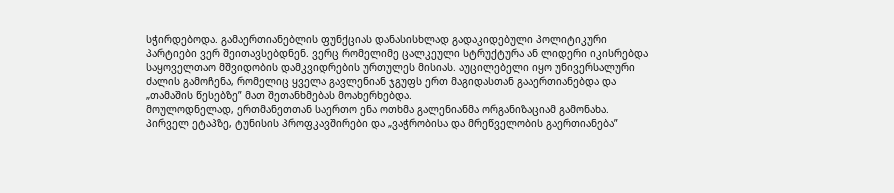სჭირდებოდა. გამაერთიანებლის ფუნქციას დანასისხლად გადაკიდებული პოლიტიკური პარტიები ვერ შეითავსებდნენ. ვერც რომელიმე ცალკეული სტრუქტურა ან ლიდერი იკისრებდა საყოველთაო მშვიდობის დამკვიდრების ურთულეს მისიას. აუცილებელი იყო უნივერსალური ძალის გამოჩენა, რომელიც ყველა გავლენიან ჯგუფს ერთ მაგიდასთან გააერთიანებდა და „თამაშის წესებზე” მათ შეთანხმებას მოახერხებდა.
მოულოდნელად, ერთმანეთთან საერთო ენა ოთხმა გალენიანმა ორგანიზაციამ გამონახა. პირველ ეტაპზე, ტუნისის პროფკავშირები და „ვაჭრობისა და მრეწველობის გაერთიანება”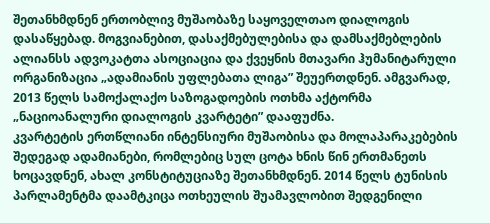შეთანხმდნენ ერთობლივ მუშაობაზე საყოველთაო დიალოგის დასაწყებად. მოგვიანებით, დასაქმებულებისა და დამსაქმებლების ალიანსს ადვოკატთა ასოციაცია და ქვეყნის მთავარი ჰუმანიტარული ორგანიზაცია „ადამიანის უფლებათა ლიგა” შეუერთდნენ. ამგვარად, 2013 წელს სამოქალაქო საზოგადოების ოთხმა აქტორმა „ნაციოანალური დიალოგის კვარტეტი” დააფუძნა.
კვარტეტის ერთწლიანი ინტენსიური მუშაობისა და მოლაპარაკებების შედეგად ადამიანები, რომლებიც სულ ცოტა ხნის წინ ერთმანეთს ხოცავდნენ, ახალ კონსტიტუციაზე შეთანხმდნენ. 2014 წელს ტუნისის პარლამენტმა დაამტკიცა ოთხეულის შუამავლობით შედგენილი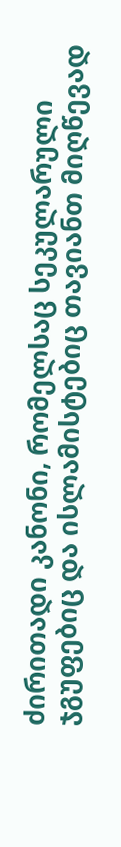ძირითადი კანონი, რომელსაც სეკულარული ჯგუფებიც და ისლამისტებიც თავიანთ მიღწევად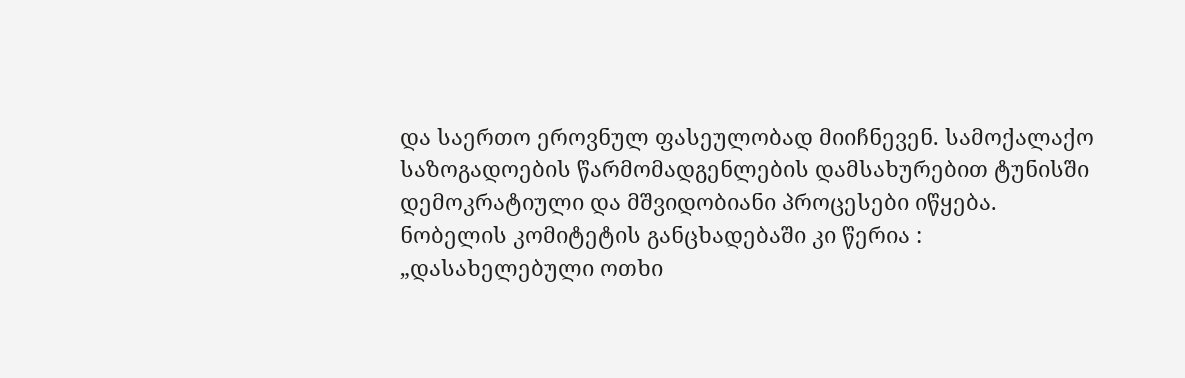და საერთო ეროვნულ ფასეულობად მიიჩნევენ. სამოქალაქო საზოგადოების წარმომადგენლების დამსახურებით ტუნისში დემოკრატიული და მშვიდობიანი პროცესები იწყება.
ნობელის კომიტეტის განცხადებაში კი წერია : „დასახელებული ოთხი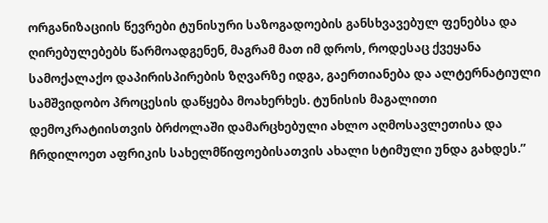ორგანიზაციის წევრები ტუნისური საზოგადოების განსხვავებულ ფენებსა და ღირებულებებს წარმოადგენენ, მაგრამ მათ იმ დროს, როდესაც ქვეყანა სამოქალაქო დაპირისპირების ზღვარზე იდგა, გაერთიანება და ალტერნატიული სამშვიდობო პროცესის დაწყება მოახერხეს. ტუნისის მაგალითი დემოკრატიისთვის ბრძოლაში დამარცხებული ახლო აღმოსავლეთისა და ჩრდილოეთ აფრიკის სახელმწიფოებისათვის ახალი სტიმული უნდა გახდეს.”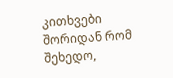კითხვები
შორიდან რომ შეხედო,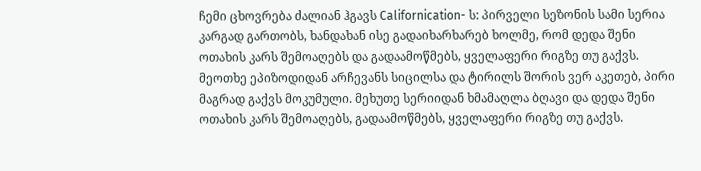ჩემი ცხოვრება ძალიან ჰგავს Californication- ს: პირველი სეზონის სამი სერია კარგად გართობს, ხანდახან ისე გადაიხარხარებ ხოლმე, რომ დედა შენი ოთახის კარს შემოაღებს და გადაამოწმებს, ყველაფერი რიგზე თუ გაქვს. მეოთხე ეპიზოდიდან არჩევანს სიცილსა და ტირილს შორის ვერ აკეთებ, პირი მაგრად გაქვს მოკუმული. მეხუთე სერიიდან ხმამაღლა ბღავი და დედა შენი ოთახის კარს შემოაღებს, გადაამოწმებს, ყველაფერი რიგზე თუ გაქვს.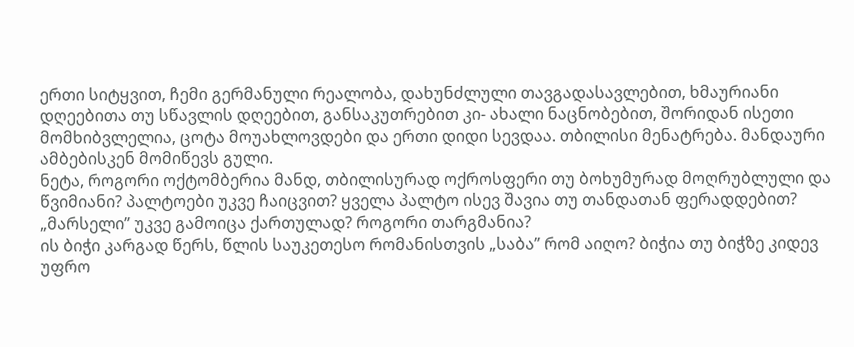ერთი სიტყვით, ჩემი გერმანული რეალობა, დახუნძლული თავგადასავლებით, ხმაურიანი დღეებითა თუ სწავლის დღეებით, განსაკუთრებით კი- ახალი ნაცნობებით, შორიდან ისეთი მომხიბვლელია, ცოტა მოუახლოვდები და ერთი დიდი სევდაა. თბილისი მენატრება. მანდაური ამბებისკენ მომიწევს გული.
ნეტა, როგორი ოქტომბერია მანდ, თბილისურად ოქროსფერი თუ ბოხუმურად მოღრუბლული და წვიმიანი? პალტოები უკვე ჩაიცვით? ყველა პალტო ისევ შავია თუ თანდათან ფერადდებით?
„მარსელი” უკვე გამოიცა ქართულად? როგორი თარგმანია?
ის ბიჭი კარგად წერს, წლის საუკეთესო რომანისთვის „საბა” რომ აიღო? ბიჭია თუ ბიჭზე კიდევ უფრო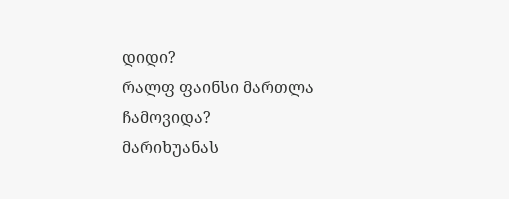დიდი?
რალფ ფაინსი მართლა ჩამოვიდა?
მარიხუანას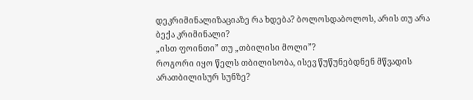დეკრიმინალიზაციაზე რა ხდება? ბოლოსდაბოლოს, არის თუ არა ბექა კრიმინალი?
„ისთ ფოინთი” თუ „თბილისი მოლი”?
როგორი იყო წელს თბილისობა, ისევ წუწუნებდნენ მწვადის არათბილისურ სუნზე?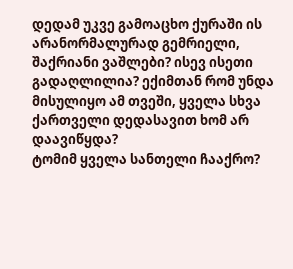დედამ უკვე გამოაცხო ქურაში ის არანორმალურად გემრიელი, შაქრიანი ვაშლები? ისევ ისეთი გადაღლილია? ექიმთან რომ უნდა მისულიყო ამ თვეში, ყველა სხვა ქართველი დედასავით ხომ არ დაავიწყდა?
ტომიმ ყველა სანთელი ჩააქრო?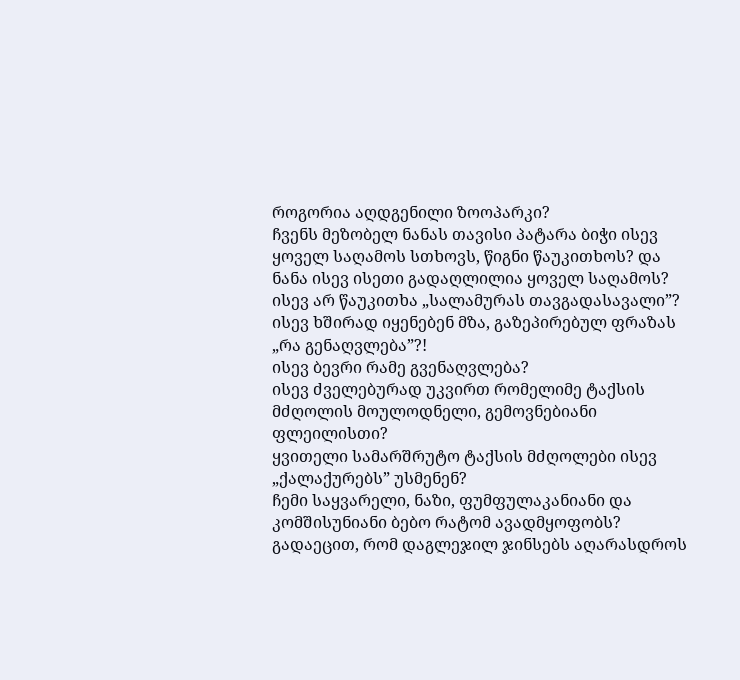როგორია აღდგენილი ზოოპარკი?
ჩვენს მეზობელ ნანას თავისი პატარა ბიჭი ისევ ყოველ საღამოს სთხოვს, წიგნი წაუკითხოს? და ნანა ისევ ისეთი გადაღლილია ყოველ საღამოს? ისევ არ წაუკითხა „სალამურას თავგადასავალი”?
ისევ ხშირად იყენებენ მზა, გაზეპირებულ ფრაზას „რა გენაღვლება”?!
ისევ ბევრი რამე გვენაღვლება?
ისევ ძველებურად უკვირთ რომელიმე ტაქსის მძღოლის მოულოდნელი, გემოვნებიანი ფლეილისთი?
ყვითელი სამარშრუტო ტაქსის მძღოლები ისევ „ქალაქურებს” უსმენენ?
ჩემი საყვარელი, ნაზი, ფუმფულაკანიანი და კომშისუნიანი ბებო რატომ ავადმყოფობს? გადაეცით, რომ დაგლეჯილ ჯინსებს აღარასდროს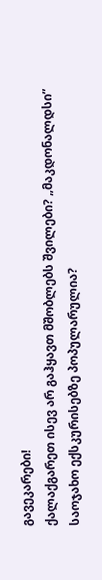გავეკარები!
ქალაქგარეთ ისევ არ გაჰყავთ მშობლებს შვილები? „მაკდონალდსი” საოჯახო ექსკურისებზე პოპულარულია?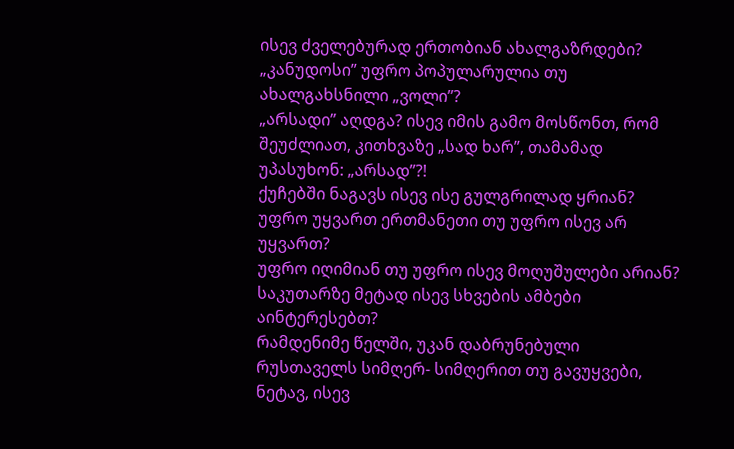ისევ ძველებურად ერთობიან ახალგაზრდები? „კანუდოსი” უფრო პოპულარულია თუ ახალგახსნილი „ვოლი”?
„არსადი” აღდგა? ისევ იმის გამო მოსწონთ, რომ შეუძლიათ, კითხვაზე „სად ხარ”, თამამად უპასუხონ: „არსად”?!
ქუჩებში ნაგავს ისევ ისე გულგრილად ყრიან?
უფრო უყვართ ერთმანეთი თუ უფრო ისევ არ უყვართ?
უფრო იღიმიან თუ უფრო ისევ მოღუშულები არიან?
საკუთარზე მეტად ისევ სხვების ამბები აინტერესებთ?
რამდენიმე წელში, უკან დაბრუნებული რუსთაველს სიმღერ- სიმღერით თუ გავუყვები, ნეტავ, ისევ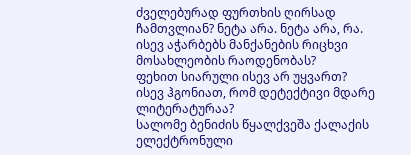ძველებურად ფურთხის ღირსად ჩამთვლიან? ნეტა არა. ნეტა არა, რა.
ისევ აჭარბებს მანქანების რიცხვი მოსახლეობის რაოდენობას?
ფეხით სიარული ისევ არ უყვართ?
ისევ ჰგონიათ, რომ დეტექტივი მდარე ლიტერატურაა?
სალომე ბენიძის წყალქვეშა ქალაქის ელექტრონული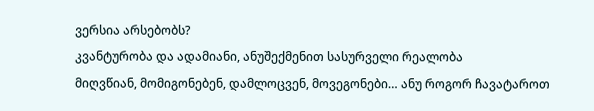ვერსია არსებობს?
კვანტურობა და ადამიანი, ანუშექმენით სასურველი რეალობა
მიღვწიან, მომიგონებენ, დამლოცვენ, მოვეგონები… ანუ როგორ ჩავატაროთ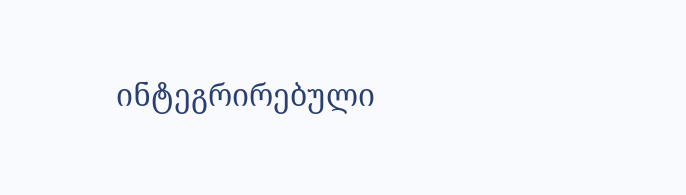ინტეგრირებული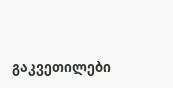გაკვეთილები